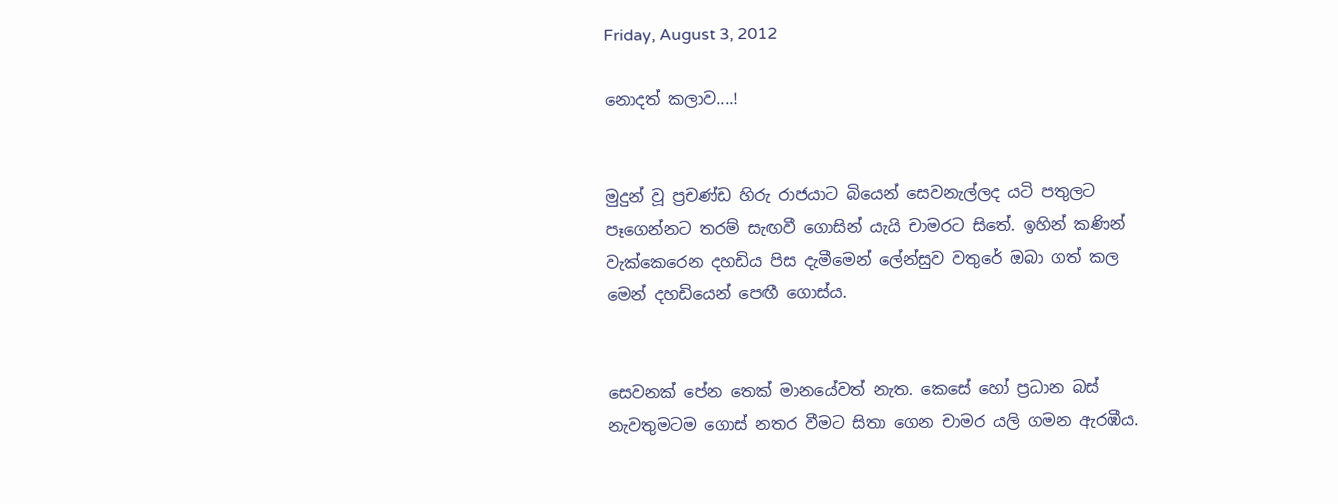Friday, August 3, 2012

නොදත් කලාව....!


මුදුන් වූ ප්‍රචණ්ඩ හිරු රාජයාට බියෙන් සෙවනැල්ලද යටි පතුලට පෑගෙන්නට තරම් සැඟවී ගොසින් යැයි චාමරට සිතේ. ඉහින් කණින් වැක්කෙරෙන දහඩිය පිස දැමීමෙන් ලේන්සුව වතුරේ ඔබා ගත් කල මෙන් දහඩියෙන් පෙඟී ගොස්ය.


සෙවනක් පේන තෙක් මානයේවත් නැත. කෙසේ හෝ ප්‍රධාන බස් නැවතුමටම ගොස් නතර වීමට සිතා ගෙන චාමර යලි ගමන ඇරඹීය.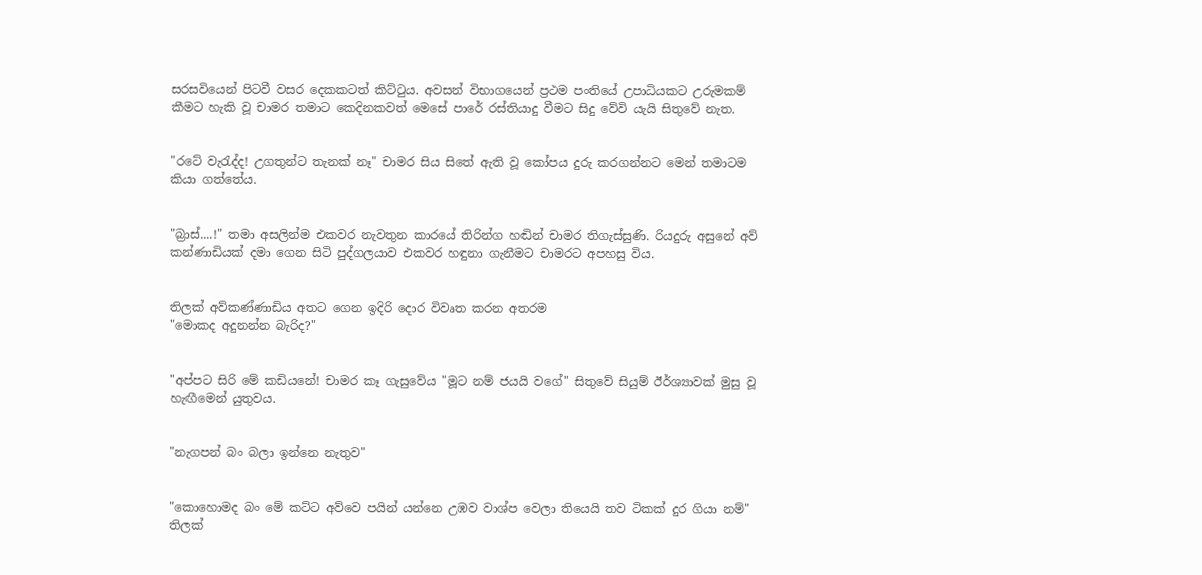සරසවියෙන් පිටවී වසර දෙකකටත් කිට්ටුය. අවසන් විභාගයෙන් ප්‍රථම පංතියේ උපාධියකට උරුමකම් කීමට හැකි වූ චාමර තමාට කෙදිනකවත් මෙසේ පාරේ රස්තියාදු වීමට සිදු වේවි යැයි සිතුවේ නැත.


"රටේ වැරැද්ද! උගතුන්ට තැනක් නෑ" චාමර සිය සිතේ ඇති වූ කෝපය දුරු කරගන්නට මෙන් තමාටම කියා ගත්තේය.


"බ්‍රාස්....!" තමා අසලින්ම එකවර නැවතුන කාරයේ තිරින්ග හඬින් චාමර තිගැස්සුණි. රියදුරු අසුනේ අව් කන්ණාඩියක් දමා ගෙන සිටි පුද්ගලයාව එකවර හඳුනා ගැනීමට චාමරට අපහසු විය.


තිලක් අව්කණ්ණාඩිය අතට ගෙන ඉදිරි දොර විවෘත කරන අතරම
"මොකද අදුනන්න බැරිද?"


"අප්පට සිරි මේ කඩියනේ! චාමර කෑ ගැසුවේය "මූට නම් ජයයි වගේ" සිතුවේ සියුම් ඊර්ශ්‍යාවක් මුසු වූ හැඟීමෙන් යුතුවය.


"නැගපන් බං බලා ඉන්නෙ නැතුව"


"කොහොමද බං මේ කට්ට අව්වෙ පයින් යන්නෙ උඹව වාශ්ප වෙලා තියෙයි තව ටිකක් දුර ගියා නම්" තිලක්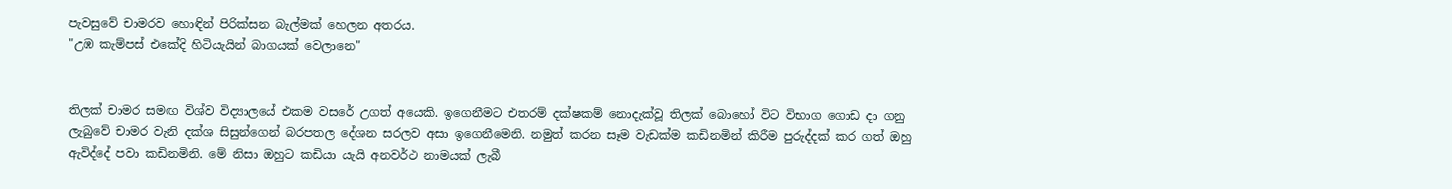පැවසුවේ චාමරව හොඳින් පිරික්සන බැල්මක් හෙලන අතරය.
"උඹ කැම්පස් එකේදි හිටියැයින් බාගයක් වෙලානෙ"


තිලක් චාමර සමඟ විශ්ව විද්‍යාලයේ එකම වසරේ උගත් අයෙකි. ඉගෙනීමට එතරම් දක්ෂකම් නොදැක්වූ තිලක් බොහෝ විට විභාග ගොඩ දා ගනු ලැබුවේ චාමර වැනි දක්ශ සිසුන්ගෙන් බරපතල දේශන සරලව අසා ඉගෙනීමෙනි. නමුත් කරන සෑම වැඩක්ම කඩිනමින් කිරීම පුරුද්දක් කර ගත් ඔහු ඇවිද්දේ පවා කඩිනමිනි. මේ නිසා ඔහුට කඩියා යැයි අනවර්ථ නාමයක් ලැබී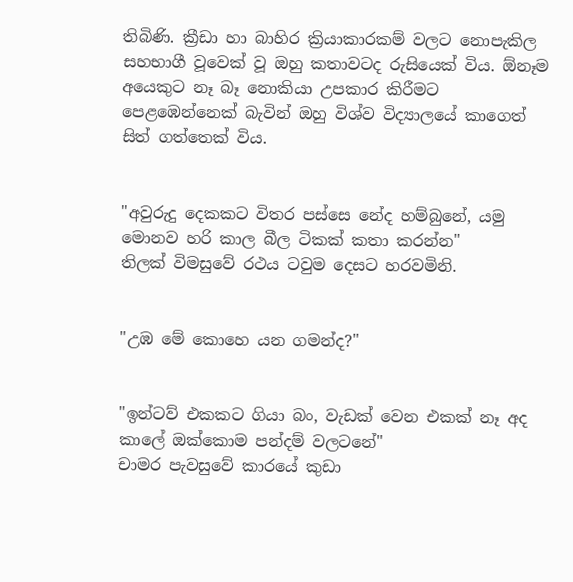තිබිණි. ක්‍රීඩා හා බාහිර ක්‍රියාකාරකම් වලට නොපැකිල සහභාගී වූවෙක් වූ ඔහු කතාවටද රුසියෙක් විය. ඕනෑම අයෙකුට නෑ බෑ නොකියා උපකාර කිරීමට පෙළඹෙන්නෙක් බැවින් ඔහු විශ්ව විද්‍යාලයේ කාගෙත් සිත් ගත්තෙක් විය.


"අවුරුදු දෙකකට විතර පස්සෙ නේද හම්බුනේ, යමු මොනව හරි කාල බීල ටිකක් කතා කරන්න"
තිලක් විමසුවේ රථය ටවුම දෙසට හරවමිනි.


"උඹ මේ කොහෙ යන ගමන්ද?"


"ඉන්ටව් එකකට ගියා බං, වැඩක් වෙන එකක් නෑ අද කාලේ ඔක්කොම පන්දම් වලටනේ"
චාමර පැවසුවේ කාරයේ කුඩා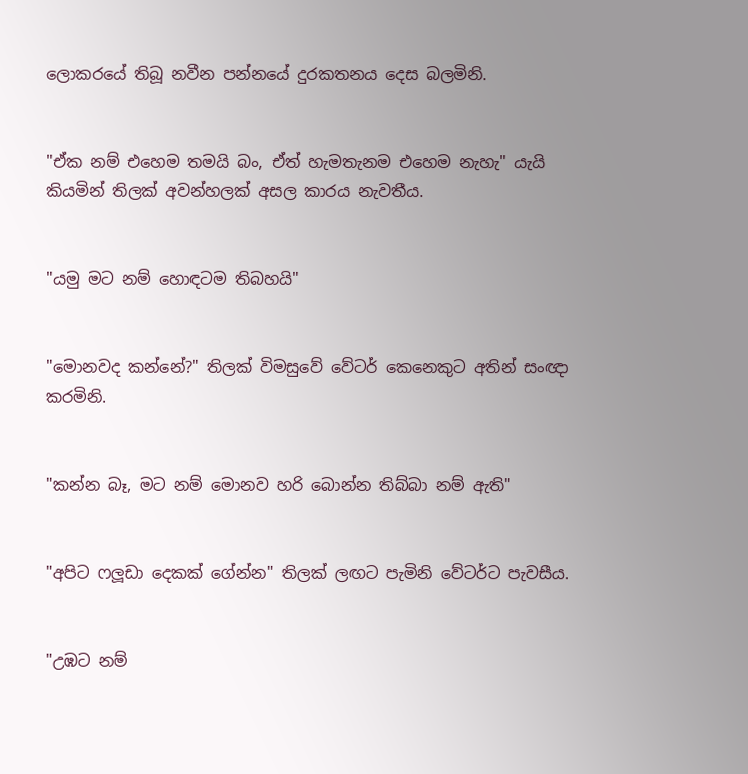ලොකරයේ තිබූ නවීන පන්නයේ දුරකතනය දෙස බලමිනි.


"ඒක නම් එහෙම තමයි බං, ඒත් හැමතැනම එහෙම නැහැ" යැයි කියමින් තිලක් අවන්හලක් අසල කාරය නැවතීය.


"යමු මට නම් හොඳටම තිබහයි"


"මොනවද කන්නේ?" තිලක් විමසුවේ වේටර් කෙනෙකුට අතින් සංඥා කරමිනි.


"කන්න බෑ, මට නම් මොනව හරි බොන්න තිබ්බා නම් ඇති"


"අපිට ෆලූඩා දෙකක් ගේන්න" තිලක් ලඟට පැමිනි වේටර්ට පැවසීය.


"උඹට නම්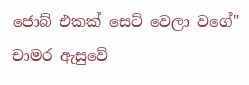ජොබ් එකක් සෙට් වෙලා වගේ" චාමර ඇසුවේ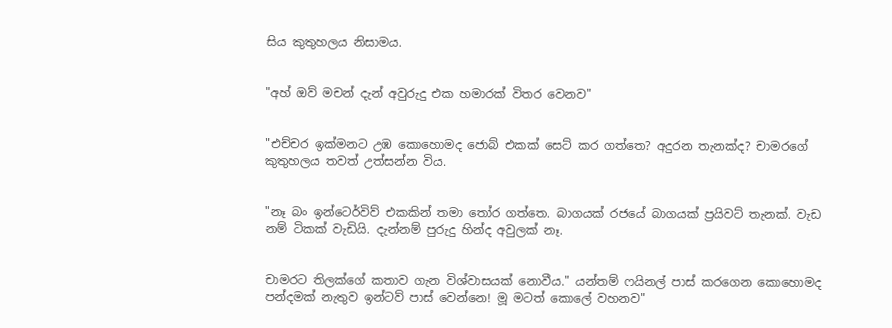සිය කුතුහලය නිසාමය.


"අහ් ඔව් මචන් දැන් අවුරුදු එක හමාරක් විතර වෙනව"


"එච්චර ඉක්මනට උඹ කොහොමද ජොබ් එකක් සෙට් කර ගත්තෙ? අදුරන තැනක්ද? චාමරගේ කුතුහලය තවත් උත්සන්න විය.


"නෑ බං ඉන්ටෙර්විව් එකකින් තමා තෝර ගත්තෙ. බාගයක් රජයේ බාගයක් ප්‍රයිවට් තැනක්. වැඩ නම් ටිකක් වැඩියි. දැන්නම් පුරුදු හින්ද අවුලක් නෑ.


චාමරට තිලක්ගේ කතාව ගැන විශ්වාසයක් නොවීය." යන්තම් ෆයිනල් පාස් කරගෙන කොහොමද පන්දමක් නැතුව ඉන්ටව් පාස් වෙන්නෙ! මූ මටත් කොලේ වහනව"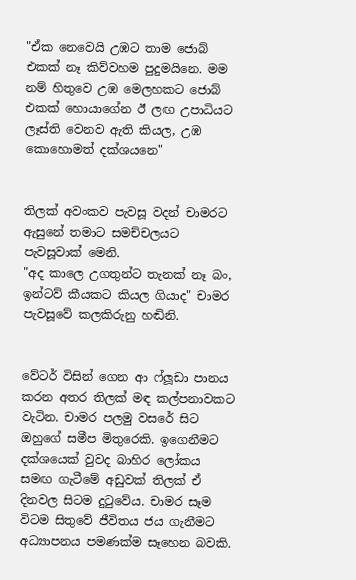"ඒක නෙවෙයි උඹට තාම ජොබ් එකක් නෑ කිව්වහම පුදුමයිනෙ. මම නම් හිතුවෙ උඹ මෙලහකට ජොබ් එකක් හොයාගේන ඊ ලඟ උපාධියට ලෑස්ති වෙනව ඇති කියල, උඹ කොහොමත් දක්ශයනෙ"


තිලක් අවංකව පැවසූ වදන් චාමරට ඇසුනේ තමාට සමච්චලයට පැවසූවාක් මෙනි.
"අද කාලෙ උගතුන්ට තැනක් නෑ බං, ඉන්ටව් කීයකට කියල ගියාද" චාමර පැවසූවේ කලකිරුනු හඬිනි.


වේටර් විසින් ගෙන ආ ෆ්ලූඩා පානය කරන අතර තිලක් මඳ කල්පනාවකට වැටින. චාමර පලමු වසරේ සිට ඔහුගේ සමීප මිතුරෙකි. ඉගෙනීමට දක්ශයෙක් වුවද බාහිර ලෝකය සමඟ ගැටීමේ අඩුවක් තිලක් ඒ දිනවල සිටම දුටුවේය. චාමර සෑම විටම සිතුවේ ජීවිතය ජය ගැනීමට අධ්‍යාපනය පමණක්ම සෑහෙන බවකි.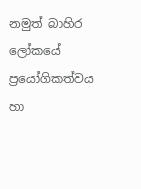නමුත් බාහිර ලෝකයේ ප්‍රයෝගිකත්වය හා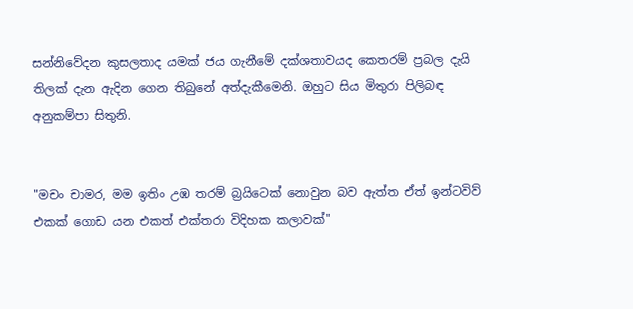සන්නිවේදන කුසලතාද යමක් ජය ගැනීමේ දක්ශතාවයද කෙතරම් ප්‍රබල දැයි තිලක් දැන ඇදින ගෙන තිබුනේ අත්දැකීමෙනි. ඔහුට සිය මිතුරා පිලිබඳ අනුකම්පා සිතුනි.


"මචං චාමර, මම ඉතිං උඹ තරම් බ්‍රයිටෙක් නොවුන බව ඇත්ත ඒත් ඉන්ටවිව් එකක් ගොඩ යන එකත් එක්තරා විදිහක කලාවක්"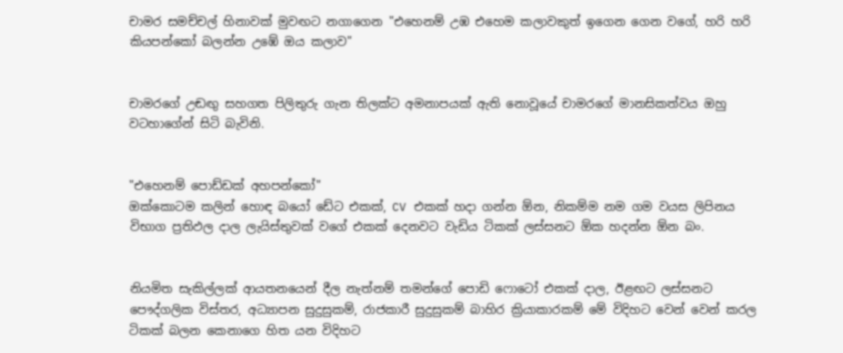චාමර සමච්චල් හිනාවක් මුවඟට නගාගෙන "එහෙනම් උඹ එහෙම කලාවකුත් ඉගෙන ගෙන වගේ, හරි හරි කියපන්කෝ බලන්න උඹේ ඔය කලාව"


චාමරගේ උඬඟු සහගත පිලිතුරු ගැන තිලක්ට අමනාපයක් ඇති නොවූයේ චාමරගේ මානසිකත්වය ඔහු වටහාගේන් සිටි බැවිනි.


"එහෙනම් පොඩ්ඩක් අහපන්කෝ"
ඔක්කොටම කලින් හොඳ බයෝ ඩේට එකක්, CV එකක් හදා ගන්න ඕන, නිකම්ම නම ගම වයස ලිපිනය විභාග ප්‍රතිඵල දාල ලැයිස්තුවක් වගේ එකක් දෙනවට වැඩිය ටිකක් ලස්සනට ඕක හදන්න ඕන බං.


නියමිත සැකිල්ලක් ආයතනයෙන් දීල නැත්නම් තමන්ගේ පොඩි ෆොටෝ එකක් දාල, ඊළඟට ලස්සනට පෞද්ගලික විස්තර, අධ්‍යාපන සුදුසුකම්, රාජකාරී සුදුසුකම් බාහිර ක්‍රියාකාරකම් මේ විදිහට වෙන් වෙන් කරල ටිකක් බලන කෙනාගෙ හිත යන විදිහට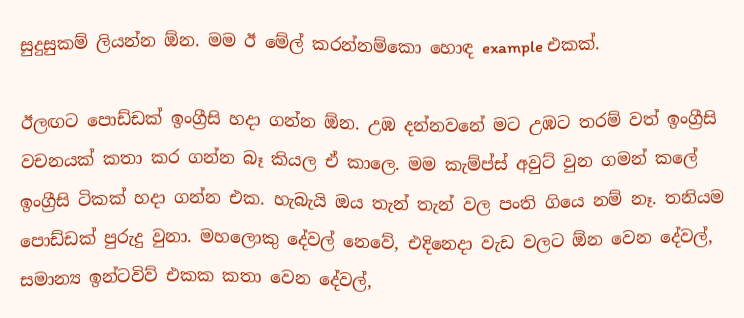සුදුසුකම් ලියන්න ඕන. මම ඊ මේල් කරන්නම්කො හොඳ example එකක්.

ඊලඟට පොඩ්ඩක් ඉංග්‍රීසි හදා ගන්න ඕන. උඹ දන්නවනේ මට උඹට තරම් වත් ඉංග්‍රීසි වචනයක් කතා කර ගන්න බෑ කියල ඒ කාලෙ. මම කැම්ප්ස් අවුට් වුන ගමන් කලේ ඉංග්‍රීසි ටිකක් හදා ගන්න එක. හැබැයි ඔය තැන් තැන් වල පංති ගියෙ නම් නෑ. තනියම පොඩ්ඩක් පුරුදු වුනා. මහලොකු දේවල් නෙවේ, එදිනෙදා වැඩ වලට ඕන වෙන දේවල්, සමාන්‍ය ඉන්ටවිව් එකක කතා වෙන දේවල්,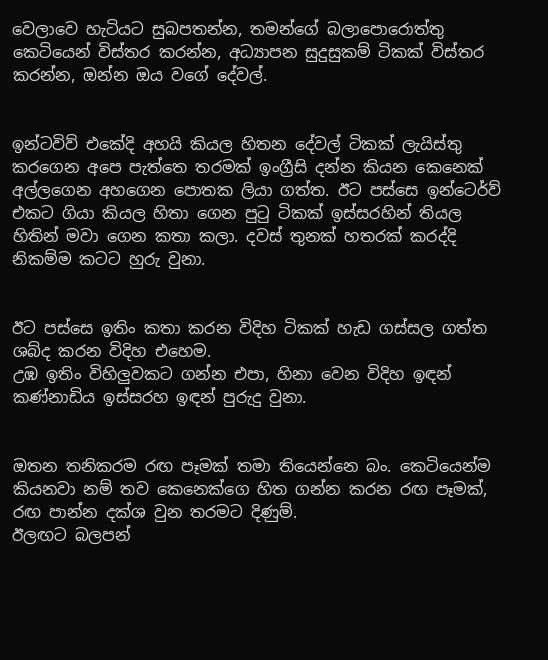වෙලාවෙ හැටියට සුබපතන්න, තමන්ගේ බලාපොරොත්තු කෙටියෙන් විස්තර කරන්න, අධ්‍යාපන සුදුසුකම් ටිකක් විස්තර කරන්න, ඔන්න ඔය වගේ දේවල්.


ඉන්ටවිව් එකේදි අහයි කියල හිතන දේවල් ටිකක් ලැයිස්තු කරගෙන අපෙ පැත්තෙ තරමක් ඉංග්‍රීසි දන්න කියන කෙනෙක් අල්ලගෙන අහගෙන පොතක ලියා ගත්ත. ඊට පස්සෙ ඉන්ටෙර්ව් එකට ගියා කියල හිතා ගෙන පුටු ටිකක් ඉස්සරහින් තියල හිතින් මවා ගෙන කතා කලා. දවස් තුනක් හතරක් කරද්දි නිකම්ම කටට හුරු වුනා.


ඊට පස්සෙ ඉතිං කතා කරන විදිහ ටිකක් හැඩ ගස්සල ගත්ත ශබ්ද කරන විදිහ එහෙම.
උඹ ඉතිං විහිලුවකට ගන්න එපා, හිනා වෙන විදිහ ඉඳන් කණ්නාඩිය ඉස්සරහ ඉඳන් පුරුදු වුනා.


ඔතන තනිකරම රඟ පෑමක් තමා තියෙන්නෙ බං. කෙටියෙන්ම කියනවා නම් තව කෙනෙක්ගෙ හිත ගන්න කරන රඟ පෑමක්, රඟ පාන්න දක්ශ වුන තරමට දිණුම්.
ඊලඟට බලපන්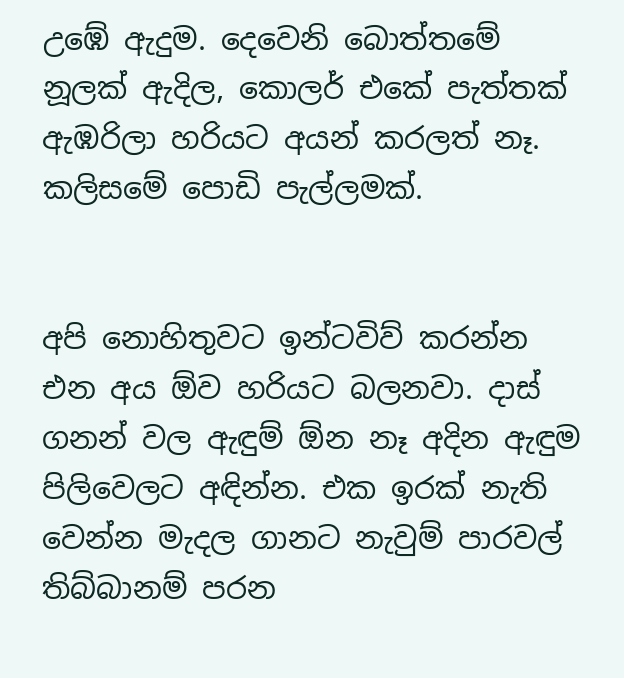උඹේ ඇදුම. දෙවෙනි බොත්තමේ නූලක් ඇදිල, කොලර් එකේ පැත්තක් ඇඹරිලා හරියට අයන් කරලත් නෑ. කලිසමේ පොඩි පැල්ලමක්.


අපි නොහිතුවට ඉන්ටවිව් කරන්න එන අය ඕව හරියට බලනවා. දාස් ගනන් වල ඇඳුම් ඕන නෑ අදින ඇඳුම පිලිවෙලට අඳින්න. එක ඉරක් නැති වෙන්න මැදල ගානට නැවුම් පාරවල් තිබ්බානම් පරන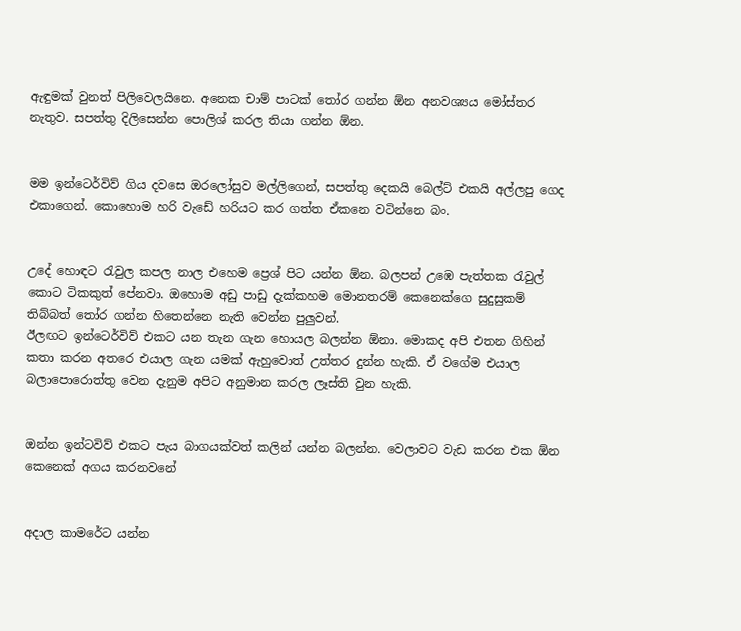ඇඳුමක් වුනත් පිලිවෙලයිනෙ. අනෙක චාම් පාටක් තෝර ගන්න ඕන අනවශ්‍යය මෝස්තර නැතුව. සපත්තු දිලිසෙන්න පොලිශ් කරල තියා ගන්න ඕන.


මම ඉන්ටෙර්විව් ගිය දවසෙ ඔරලෝසුව මල්ලිගෙන්, සපත්තු දෙකයි බෙල්ට් එකයි අල්ලපු ගෙද එකාගෙන්. කොහොම හරි වැඩේ හරියට කර ගත්ත ඒකනෙ වටින්නෙ බං.


උදේ හොඳට රැවුල කපල නාල එහෙම ප්‍රෙශ් පිට යන්න ඕන. බලපන් උඹෙ පැත්තක රැවුල් කොට ටිකකුත් පේනවා. ඔහොම අඩු පාඩු දැක්කහම මොනතරම් කෙනෙක්ගෙ සුදුසුකම් තිබ්බත් තෝර ගන්න හිතෙන්නෙ නැති වෙන්න පුලුවන්.
ඊලඟට ඉන්ටෙර්විව් එකට යන තැන ගැන හොයල බලන්න ඕනා. මොකද අපි එතන ගිහින් කතා කරන අතරෙ එයාල ගැන යමක් ඇහුවොත් උත්තර දුන්න හැකි. ඒ වගේම එයාල බලාපොරොත්තු වෙන දැනුම අපිට අනුමාන කරල ලෑස්ති වුන හැකි.


ඔන්න ඉන්ටවිව් එකට පැය බාගයක්වත් කලින් යන්න බලන්න. වෙලාවට වැඩ කරන එක ඕන කෙනෙක් අගය කරනවනේ


අදාල කාමරේට යන්න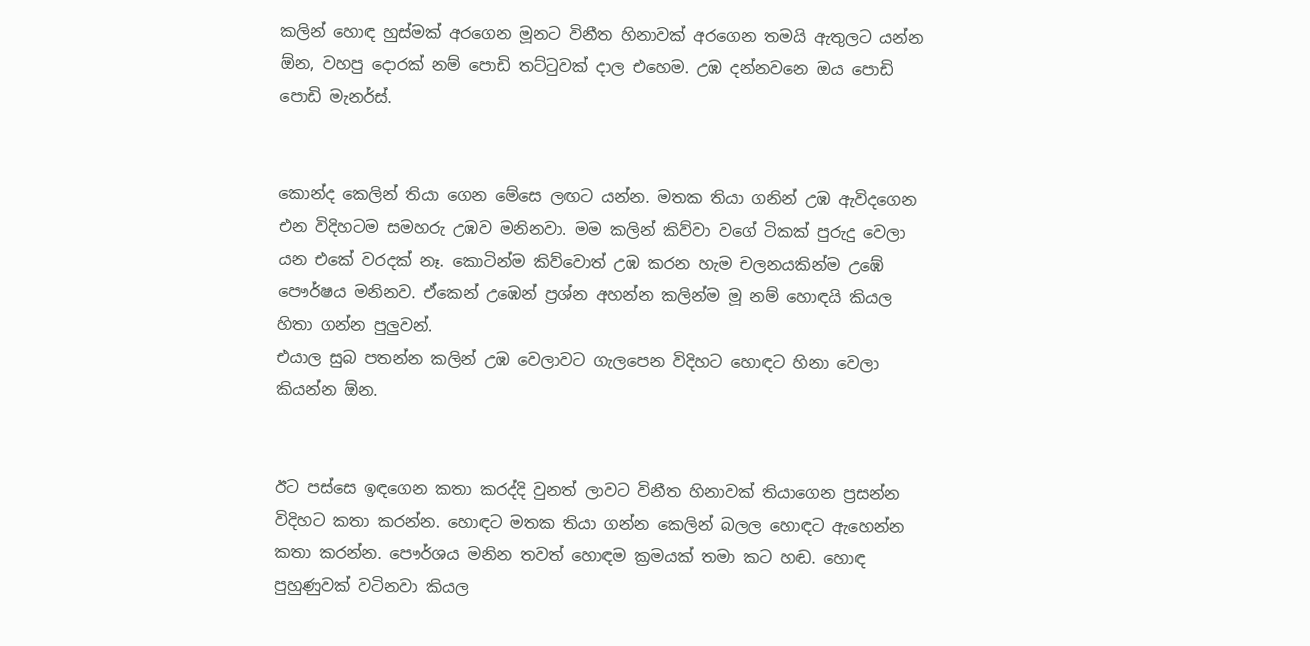කලින් හොඳ හුස්මක් අරගෙන මූනට විනීත හිනාවක් අරගෙන තමයි ඇතුලට යන්න ඕන, වහපු දොරක් නම් පොඩි තට්ටුවක් දාල එහෙම. උඹ දන්නවනෙ ඔය පොඩි පොඩි මැනර්ස්.


කොන්ද කෙලින් තියා ගෙන මේසෙ ලඟට යන්න. මතක තියා ගනින් උඹ ඇවිදගෙන එන විදිහටම සමහරු උඹව මනිනවා. මම කලින් කිව්වා වගේ ටිකක් පුරුදු වෙලා යන එකේ වරදක් නෑ. කොටින්ම කිව්වොත් උඹ කරන හැම චලනයකින්ම උඹේ පෞර්ෂය මනිනව. ඒකෙන් උඹෙන් ප්‍රශ්න අහන්න කලින්ම මූ නම් හොඳයි කියල හිතා ගන්න පුලුවන්.
එයාල සුබ පතන්න කලින් උඹ වෙලාවට ගැලපෙන විදිහට හොඳට හිනා වෙලා කියන්න ඕන.


ඊට පස්සෙ ඉඳගෙන කතා කරද්දි වුනත් ලාවට විනීත හිනාවක් තියාගෙන ප්‍රසන්න විදිහට කතා කරන්න. හොඳට මතක තියා ගන්න කෙලින් බලල හොඳට ඇහෙන්න කතා කරන්න. පෞර්ශය මනින තවත් හොඳම ක්‍රමයක් තමා කට හඬ. හොඳ පුහුණුවක් වටිනවා කියල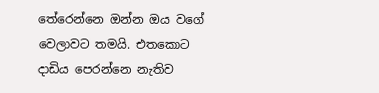තේරෙන්නෙ ඔන්න ඔය වගේ වෙලාවට තමයි. එතකොට දාඩිය පෙරන්නෙ නැතිව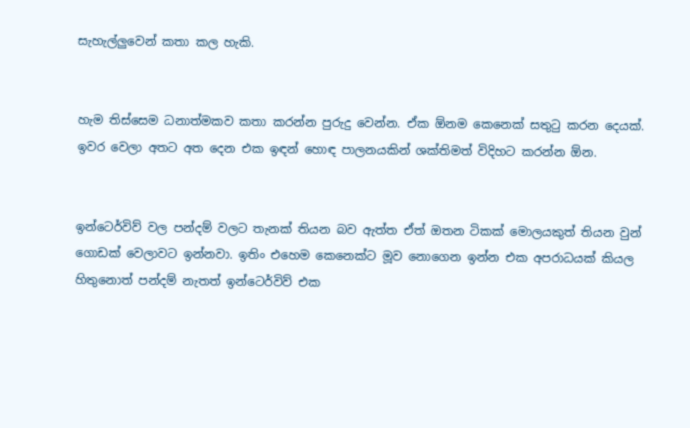සැහැල්ලුවෙන් කතා කල හැකි.


හැම තිස්සෙම ධනාත්මකව කතා කරන්න පුරුදු වෙන්න. ඒක ඕනම කෙනෙක් සතුටු කරන දෙයක්. ඉවර වෙලා අතට අත දෙන එක ඉඳන් හොඳ පාලනයකින් ශක්තිමත් විදිහට කරන්න ඕන.


ඉන්ටෙර්විව් වල පන්දම් වලට තැනක් තියන බව ඇත්ත ඒත් ඔතන ටිකක් මොලයකුත් තියන වුන් ගොඩක් වෙලාවට ඉන්නවා. ඉතිං එහෙම කෙනෙක්ට මූව නොගෙන ඉන්න එක අපරාධයක් කියල හිතුනොත් පන්දම් නැතත් ඉන්ටෙර්විව් එක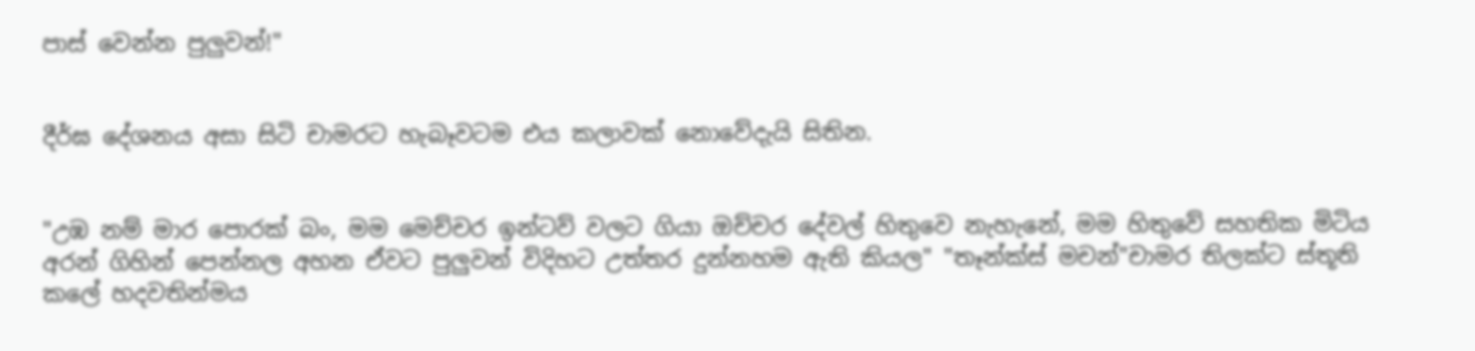පාස් වෙන්න පුලුවන්!"


දීර්ඝ දේශනය අසා සිටි චාමරට හැබෑවටම එය කලාවක් නොවේදැයි සිතින.


"උඹ නම් මාර පොරක් බං, මම මෙච්චර ඉන්ටව් වලට ගියා ඔච්චර දේවල් හිතුවෙ නැහැනේ, මම හිතුවේ සහතික මිටිය අරන් ගිහින් පෙන්නල අහන ඒවට පුලුවන් විදිහට උත්තර දුන්නහම ඇති කියල" "තෑන්ක්ස් මචන්"චාමර තිලක්ට ස්තූති කලේ හදවතින්මය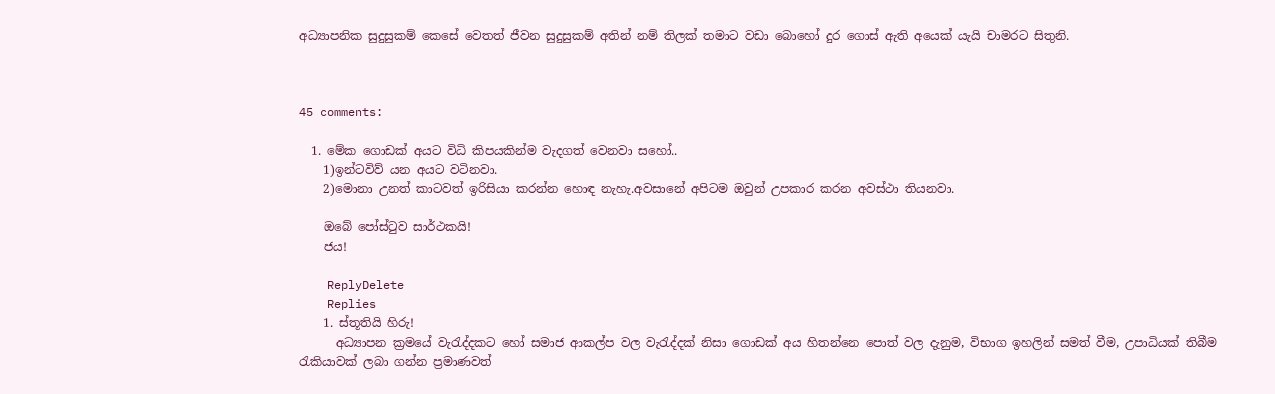අධ්‍යාපනික සුදුසුකම් කෙසේ වෙතත් ජීවන සුදුසුකම් අතින් නම් තිලක් තමාට වඩා බොහෝ දුර ගොස් ඇති අයෙක් යැයි චාමරට සිතුනි.



45 comments:

  1. මේක ගොඩක් අයට විධි කිපයකින්ම වැදගත් වෙනවා සහෝ..
    1)ඉන්ටවිව් යන අයට වටිනවා.
    2)මොනා උනත් කාටවත් ඉරිසියා කරන්න හොඳ නැහැ.අවසානේ අපිටම ඔවුන් උපකාර කරන අවස්ථා තියනවා.

    ඔබේ පෝස්ටුව සාර්ථකයි!
    ජය!

    ReplyDelete
    Replies
    1. ස්තූතියි හිරු!
      අධ්‍යාපන ක්‍රමයේ වැරැද්දකට හෝ සමාජ ආකල්ප වල වැරැද්දක් නිසා ගොඩක් අය හිතන්නෙ පොත් වල දැනුම, විභාග ඉහලින් සමත් වීම, උපාධියක් තිබීම රැකියාවක් ලබා ගන්න ප්‍රමාණවත්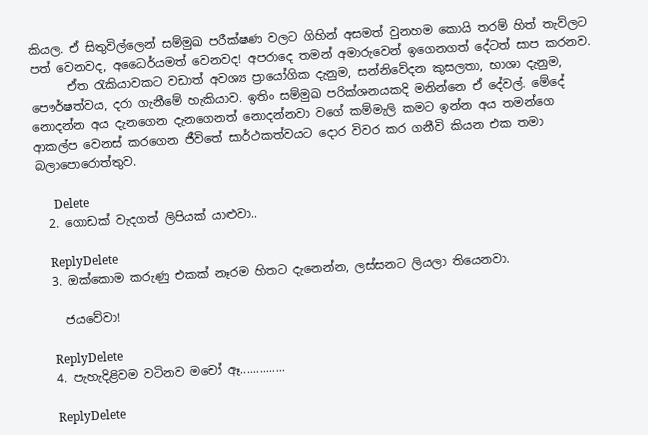කියල. ඒ සිතුවිල්ලෙන් සම්මුඛ පරීක්ෂණ වලට ගිහින් අසමත් වුනහම කොයි තරම් හිත් තැව්ලට පත් වෙනවද, අධෛර්යමත් වෙනවද! අපරාදෙ තමන් අමාරුවෙන් ඉගෙනගත් දේටත් සාප කරනව.
      ඒත රැකියාවකට වඩාත් අවශ්‍ය ප්‍රායෝගික දැනුම, සන්නිවේදන කුසලතා, භාශා දැනුම, පෞර්ෂත්වය, දරා ගැනීමේ හැකියාව. ඉතිං සම්මුඛ පරික්ශනයකදි මනින්නෙ ඒ දේවල්. මේදේ නොදන්න අය දැනගෙන දැනගෙනත් නොදන්නවා වගේ කම්මැලි කමට ඉන්න අය තමන්ගෙ ආකල්ප වෙනස් කරගෙන ජීවිතේ සාර්ථකත්වයට දොර විවර කර ගනීවි කියන එක තමා බලාපොරොත්තුව.

      Delete
  2. ගොඩක් වැදගත් ලිපියක් යාළුවා..

    ReplyDelete
  3. ඔක්කොම කරුණු එකක් නෑරම හිතට දැනෙන්න, ලස්සනට ලියලා තියෙනවා.

    ජයවේවා!

    ReplyDelete
  4. පැහැදිළිවම වටිනව මචෝ ඈ..............

    ReplyDelete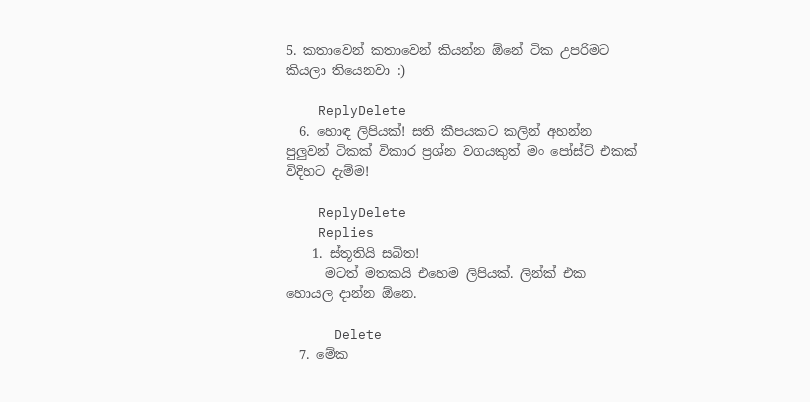5. කතාවෙන් කතාවෙන් කියන්න ඕනේ ටික උපරිමට කියලා තියෙනවා :)

    ReplyDelete
  6. හොඳ ලිපියක්! සති කීපයකට කලින් අහන්න පුලුවන් ටිකක් විකාර ප්‍රශ්න වගයකුත් මං පෝස්ට් එකක් විදිහට දැම්ම!

    ReplyDelete
    Replies
    1. ස්තූතියි සබිත!
      මටත් මතකයි එහෙම ලිපියක්. ලින්ක් එක හොයල දාන්න ඕනෙ.

      Delete
  7. මේක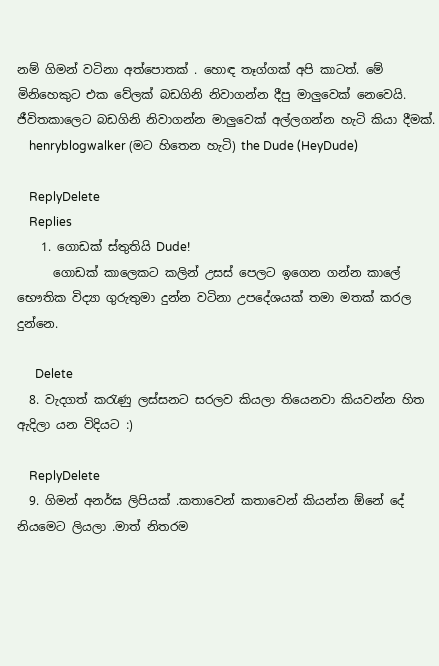නම් ගිමන් වටිනා අත්පොතක් . හොඳ තෑග්ගක් අපි කාටත්. මේ මිනිහෙකුට එක වේලක් බඩගිනි නිවාගන්න දීපු මාලුවෙක් නෙවෙයි. ජීවිතකාලෙට බඩගිනි නිවාගන්න මාලුවෙක් අල්ලගන්න හැටි කියා දීමක්.
    henryblogwalker (මට හිතෙන හැටි) the Dude (HeyDude)

    ReplyDelete
    Replies
    1. ගොඩක් ස්තුතියි Dude!
      ගොඩක් කාලෙකට කලින් උසස් පෙලට ඉගෙන ගන්න කාලේ භෞතික විද්‍යා ගුරුතුමා දුන්න වටිනා උපදේශයක් තමා මතක් කරල දුන්නෙ.

      Delete
  8. වැදගත් කරැණු ලස්සනට සරලව කියලා තියෙනවා කියවන්න හිත ඇදිලා යන විදියට :)

    ReplyDelete
  9. ගිමන් අනර්ඝ ලිපියක් .කතාවෙන් කතාවෙන් කියන්න ඕනේ දේ නියමෙට ලියලා .මාත් නිතරම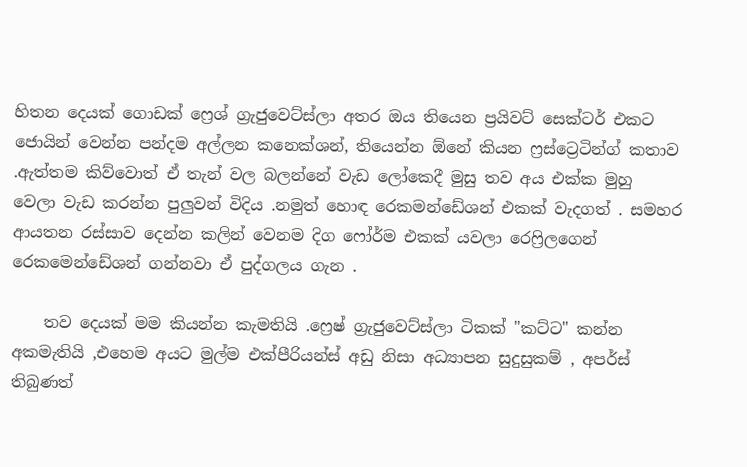හිතන දෙයක් ගොඩක් ෆ්‍රෙශ් ග්‍රැජුවෙට්ස්ලා අතර ඔය තියෙන ප්‍රයිවට් සෙක්ටර් එකට ජොයින් වෙන්න පන්දම අල්ලන කනෙක්ශන්, තියෙන්න ඕනේ කියන ෆ්‍රස්ට්‍රෙටින්ග් කතාව .ඇත්තම කිව්වොත් ඒ තැන් වල බලන්නේ වැඩ ලෝකෙදී මුසු තව අය එක්ක මුහු වෙලා වැඩ කරන්න පුලුවන් විදිය .නමුත් හොඳ රෙකමන්ඩේශන් එකක් වැදගත් . සමහර ආයතන රස්සාව දෙන්න කලින් වෙනම දිග ෆෝර්ම එකක් යවලා රෙෆ්‍රිලගෙන් රෙකමෙන්ඩේශන් ගන්නවා ඒ පුද්ගලය ගැන .

    තව දෙයක් මම කියන්න කැමතියි .ෆ්‍රෙෂ් ග්‍රැජුවෙට්ස්ලා ටිකක් "කට්ට" කන්න අකමැතියි ,එහෙම අයට මුල්ම එක්පීරියන්ස් අඩු නිසා අධ්‍යාපන සුදුසුකම් , අපර්ස් තිබුණත්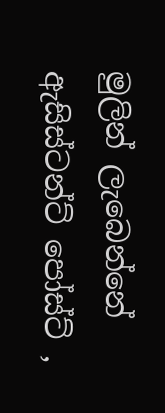මුලින් ලැබෙන්නේ ඇසිස්ටන්ට් පෝස්ට් ,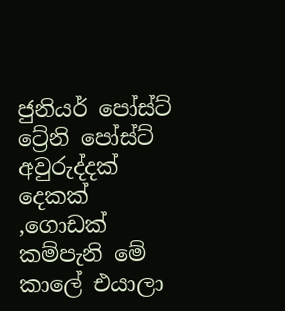ජුනියර් පෝස්ට් ට්‍රේනි පෝස්ට් අවුරුද්දක් දෙකක් ,ගොඩක් කම්පැනි මේ කාලේ එයාලා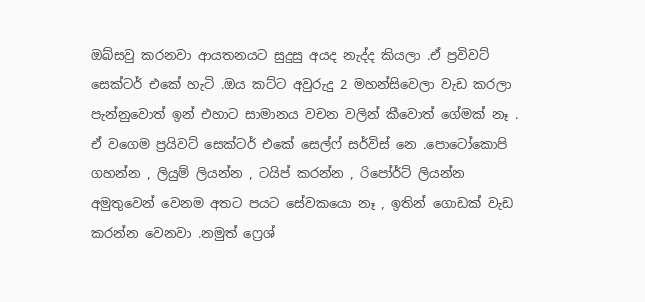ඔබ්සවු කරනවා ආයතනයට සුදුසු අයද නැද්ද කියලා .ඒ ප්‍රවිවට් සෙක්ටර් එකේ හැටි .ඔය කට්ට අවුරුදු 2 මහන්සිවෙලා වැඩ කරලා පැන්නුවොත් ඉන් එහාට සාමානය වචන වලින් කීවොත් ගේමක් නෑ . ඒ වගෙම ප්‍රයිවට් සෙක්ටර් එකේ සෙල්ෆ් සර්විස් නෙ .පොටෝකොපි ගහන්න , ලියුම් ලියන්න , ටයිප් කරන්න , රිපෝර්ට් ලියන්න අමුතුවෙන් වෙනම අතට පයට සේවකයො නෑ , ඉතින් ගොඩක් වැඩ කරන්න වෙනවා .නමුත් ෆ්‍රෙශ්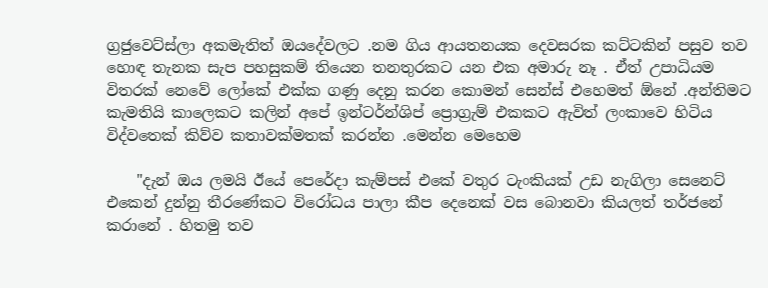ග්‍රජුවෙට්ස්ලා අකමැතිත් ඔයදේවලට .නම ගිය ආයතනයක දෙවසරක කට්ටකින් පසුව තව හොඳ තැනක සැප පහසුකම් තියෙන තනතුරකට යන එක අමාරු නෑ . ඒත් උපාධියම විතරක් නෙවේ ලෝකේ එක්ක ගණු දෙනු කරන කොමන් සෙන්ස් එහෙමත් ඕනේ .අන්තිමට කැමතියි කාලෙකට කලින් අපේ ඉන්ටර්න්ශිප් ප්‍රොග්‍රැම් එකකට ඇවිත් ලංකාවෙ හිටිය විද්වතෙක් කිව්ව කතාවක්මතක් කරන්න .මෙන්න මෙහෙම

    "දැන් ඔය ලමයි ඊයේ පෙරේදා කැම්පස් එකේ වතුර ටැංකියක් උඩ නැගිලා සෙනෙට් එකෙන් දුන්නු තීරණේකට විරෝධය පාලා කීප දෙනෙක් වස බොනවා කියලත් තර්ජනේ කරානේ . හිතමු තව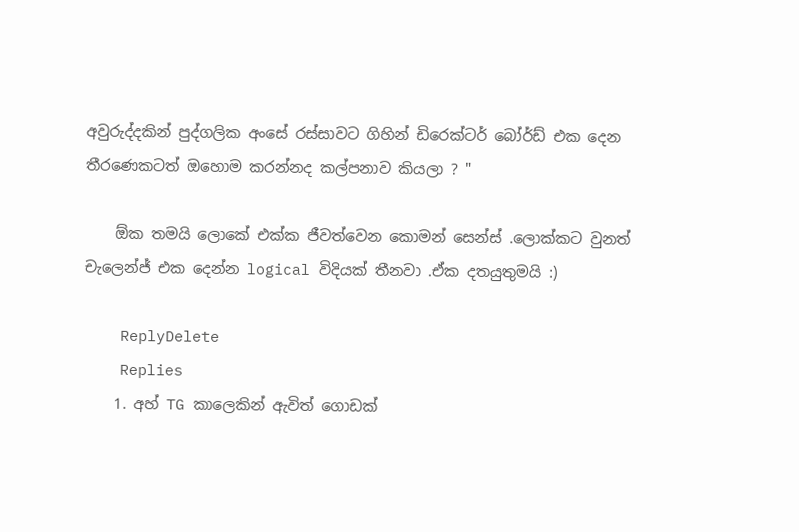අවුරුද්දකින් පුද්ගලික අංසේ රස්සාවට ගිහින් ඩිරෙක්ටර් බෝර්ඩ් එක දෙන තීරණෙකටත් ඔහොම කරන්නද කල්පනාව කියලා ? "

    ඕක තමයි ලොකේ එක්ක ජීවත්වෙන කොමන් සෙන්ස් .ලොක්කට වුනත් චැලෙන්ජ් එක දෙන්න logical විදියක් තීනවා .ඒක දතයුතුමයි :)

    ReplyDelete
    Replies
    1. අහ් TG කාලෙකින් ඇවිත් ගොඩක්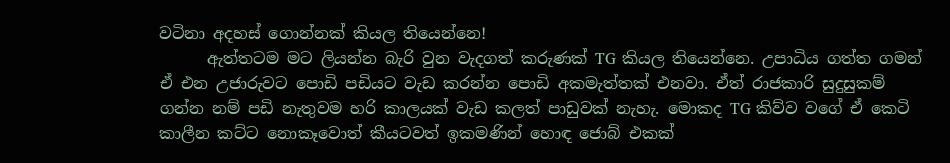වටිනා අදහස් ගොන්නක් කියල තියෙන්නෙ!
      ඇත්තටම මට ලියන්න බැරි වුන වැදගත් කරුණක් TG කියල තියෙන්නෙ. උපාධිය ගත්ත ගමන් ඒ එන උජාරුවට පොඩි පඩියට වැඩ කරන්න පොඩි අකමැත්තක් එනවා. ඒත් රාජකාරි සුදුසුකම් ගන්න නම් පඩි නැතුවම හරි කාලයක් වැඩ කලත් පාඩුවක් නැහැ. මොකද TG කිව්ව වගේ ඒ කෙටි කාලීන කට්ට නොකෑවොත් කීයටවත් ඉකමණින් හොඳ ජොබ් එකක්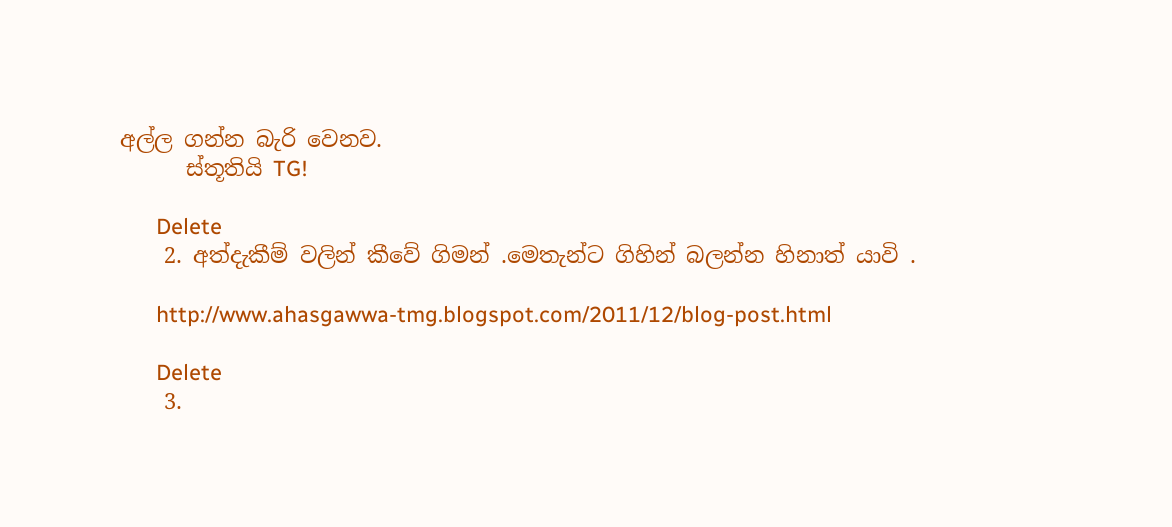අල්ල ගන්න බැරි වෙනව.
      ස්තූතියි TG!

      Delete
    2. අත්දැකීම් වලින් කීවේ ගිමන් .මෙතැන්ට ගිහින් බලන්න හිනාත් යාවි .

      http://www.ahasgawwa-tmg.blogspot.com/2011/12/blog-post.html

      Delete
    3.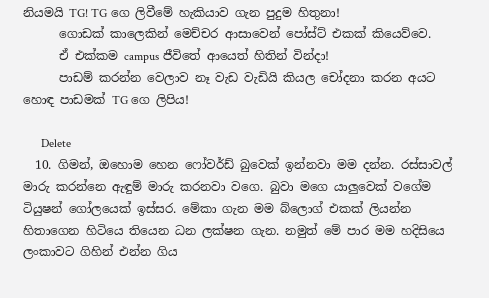නියමයි TG! TG ගෙ ලිවීමේ හැකියාව ගැන පුදුම හිතුනා!
      ගොඩක් කාලෙකින් මෙච්චර ආසාවෙන් පෝස්ට් එකක් කියෙව්වෙ.
      ඒ එක්කම campus ජීවිතේ ආයෙත් හිතින් වින්දා!
      පාඩම් කරන්න වෙලාව නෑ වැඩ වැඩියි කියල චෝදනා කරන අයට හොඳ පාඩමක් TG ගෙ ලිපිය!

      Delete
  10. ගිමන්, ඔහොම හෙන ෆෝවර්ඩ් බුවෙක් ඉන්නවා මම දන්න. රස්සාවල් මාරු කරන්නෙ ඇඳුම් මාරු කරනවා වගෙ. බුවා මගෙ යාලුවෙක් වගේම ටියුෂන් ගෝලයෙක් ඉස්සර. මේකා ගැන මම බ්ලොග් එකක් ලියන්න හිතාගෙන හිටියෙ තියෙන ධන ලක්ෂන ගැන. නමුත් මේ පාර මම හදිසියෙ ලංකාවට ගිහින් එන්න ගිය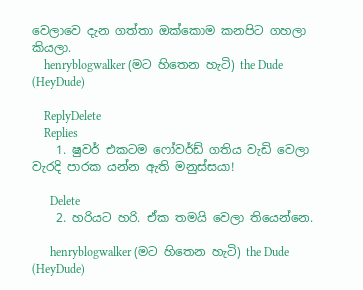වෙලාවෙ දැන ගත්තා ඔක්කොම කනපිට ගහලා කියලා.
    henryblogwalker (මට හිතෙන හැටි) the Dude (HeyDude)

    ReplyDelete
    Replies
    1. ෂුවර් එකටම ෆෝවර්ඩ් ගතිය වැඩි වෙලා වැරදි පාරක යන්න ඇති මනුස්සයා!

      Delete
    2. හරියට හරි. ඒක තමයි වෙලා තියෙන්නෙ.

      henryblogwalker (මට හිතෙන හැටි) the Dude (HeyDude)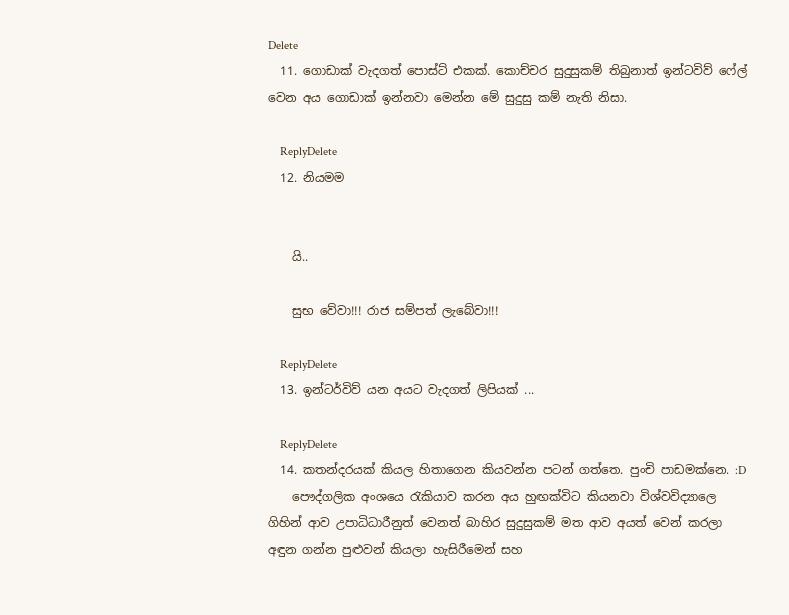Delete
  11. ගොඩාක් වැදගත් පොස්ට් එකක්. කොච්චර සුදුසුකම් තිබුනාත් ඉන්ටවිව් ෆේල් වෙන අය ගොඩාක් ඉන්නවා මෙන්න මේ සුදුසු කම් නැති නිසා.

    ReplyDelete
  12. නියමම


    යි..

    සුභ වේවා!!! රාජ සම්පත් ලැබේවා!!!

    ReplyDelete
  13. ඉන්ටර්විව් යන අයට වැදගත් ලිපියක් ...

    ReplyDelete
  14. කතන්දරයක් කියල හිතාගෙන කියවන්න පටන් ගත්තෙ. පුංචි පාඩමක්නෙ. :D
    පෞද්ගලික අංශයෙ රැකියාව කරන අය හුඟක්විට කියනවා විශ්වවිද්‍යාලෙ ගිහින් ආව උපාධිධාරීනුත් වෙනත් බාහිර සුදුසුකම් මත ආව අයත් වෙන් කරලා අඳුන ගන්න පුළුවන් කියලා හැසිරීමෙන් සහ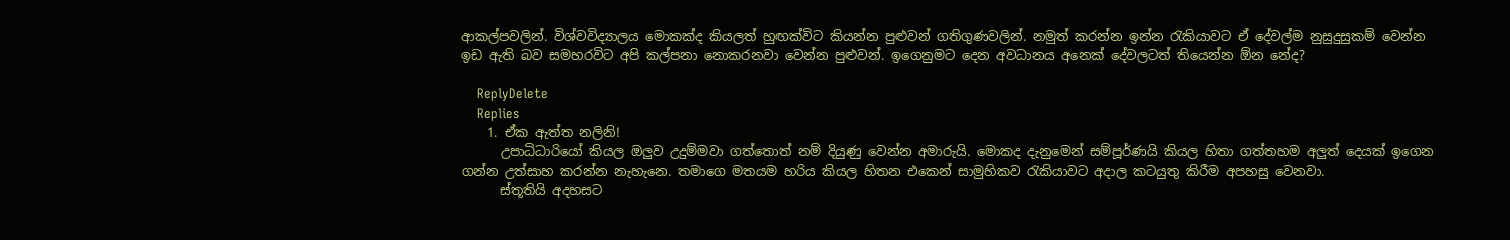ආකල්පවලින්. විශ්වවිද්‍යාලය මොකක්ද කියලත් හුඟක්විට කියන්න පුළුවන් ගතිගුණවලින්. නමුත් කරන්න ඉන්න රැකියාවට ඒ දේවල්ම නුසුදුසුකම් වෙන්න ඉඩ ඇති බව සමහරවිට අපි කල්පනා නොකරනවා වෙන්න පුළුවන්. ඉගෙනුමට දෙන අවධානය අනෙක් දේවලටත් තියෙන්න ඕන නේද?

    ReplyDelete
    Replies
    1. ඒක ඇත්ත නලිනි!
      උපාධිධාරියෝ කියල ඔලුව උදුම්මවා ගත්තොත් නම් දියුණු වෙන්න අමාරුයි. මොකද දැනුමෙන් සම්පූර්ණයි කියල හිතා ගත්තහම අලුත් දෙයක් ඉගෙන ගන්න උත්සාහ කරන්න නැහැනෙ. තමාගෙ මතයම හරිය කියල හිතන එකෙන් සාමුහිකව රැකියාවට අදාල කටයුතු කිරීම අපහසු වෙනවා.
      ස්තූතියි අදහසට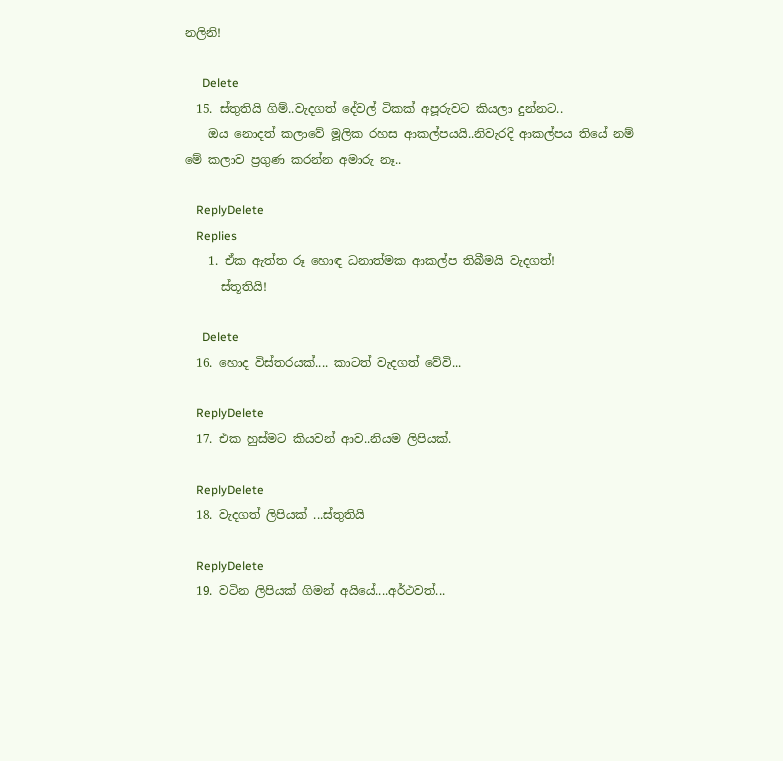නලිනි!

      Delete
  15. ස්තුතියි ගිම්..වැදගත් දේවල් ටිකක් අපූරුවට කියලා දුන්නට..
    ඔය නොදත් කලාවේ මූලික රහස ආකල්පයයි..නිවැරදි ආකල්පය තියේ නම් මේ කලාව ප්‍රගුණ කරන්න අමාරු නෑ..

    ReplyDelete
    Replies
    1. ඒක ඇත්ත රූ හොඳ ධනාත්මක ආකල්ප තිබීමයි වැදගත්!
      ස්තූතියි!

      Delete
  16. හොද විස්තරයක්.... කාටත් වැදගත් වේවි...

    ReplyDelete
  17. එක හුස්මට කියවන් ආව..නියම ලිපියක්.

    ReplyDelete
  18. වැදගත් ලිපියක් ...ස්තුතියි

    ReplyDelete
  19. වටින ලිපියක් ගිමන් අයියේ....අර්ථවත්...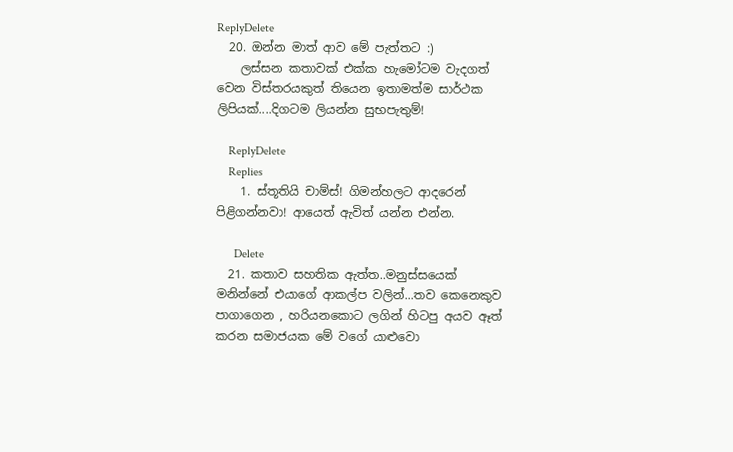ReplyDelete
  20. ඔන්න මාත් ආව මේ පැත්තට :)
    ලස්සන කතාවක් එක්ක හැමෝටම වැදගත් වෙන විස්තරයකුත් තියෙන ඉතාමත්ම සාර්ථක ලිපියක්....දිගටම ලියන්න සුභපැතුම්!

    ReplyDelete
    Replies
    1. ස්තූතියි චාම්ස්! ගිමන්හලට ආදරෙන් පිළිගන්නවා! ආයෙත් ඇවිත් යන්න එන්න.

      Delete
  21. කතාව සහතික ඇත්ත..මනුස්සයෙක් මනින්නේ එයාගේ ආකල්ප වලින්...තව කෙනෙකුව පාගාගෙන , හරියනකොට ලගින් හිටපු අයව ඈත් කරන සමාජයක මේ වගේ යාළුවො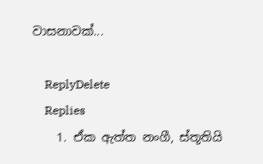වාසනාවක්...

    ReplyDelete
    Replies
    1. ඒක ඇත්ත නංගී, ස්තූතියි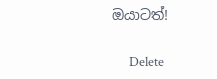ඔයාටත්!

      Delete